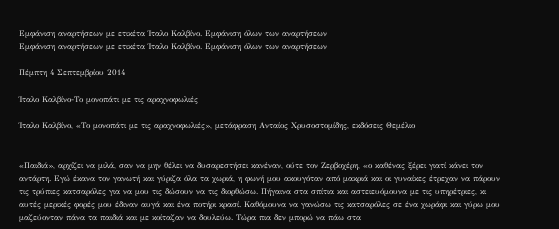Εμφάνιση αναρτήσεων με ετικέτα Ίταλο Καλβίνο. Εμφάνιση όλων των αναρτήσεων
Εμφάνιση αναρτήσεων με ετικέτα Ίταλο Καλβίνο. Εμφάνιση όλων των αναρτήσεων

Πέμπτη 4 Σεπτεμβρίου 2014

Ίταλο Καλβίνο-Το μονοπάτι με τις αραχνοφωλιές

Ίταλο Καλβίνο, «Το μονοπάτι με τις αραχνοφωλιές», μετάφραση Ανταίος Χρυσοστομίδης, εκδόσεις Θεμέλιο


«Παιδιά», αρχίζει να μιλά, σαν να μην θέλει να δυσαρεστήσει κανέναν, ούτε τον Ζερβοχέρη, «ο καθένας ξέρει γιατί κάνει τον αντάρτη. Εγώ έκανα τον γανωτή και γύριζα όλα τα χωριά, η φωνή μου ακουγόταν από μακριά και οι γυναίκες έτρεχαν να πάρουν τις τρύπιες κατσαρόλες για να μου τις δώσουν να τις διορθώσω. Πήγαινα στα σπίτια και αστειευόμουνα με τις υπηρέτριες, κι αυτές μερικές φορές μου έδιναν αυγά και ένα ποτήρι κρασί. Καθόμουνα να γανώσω τις κατσαρόλες σε ένα χωράφι και γύρω μου μαζεύονταν πάνα τα παιδιά και με κοίταζαν να δουλεύω. Τώρα πια δεν μπορώ να πάω στα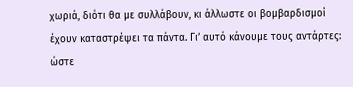χωριά, διότι θα με συλλάβουν, κι άλλωστε οι βομβαρδισμοί έχουν καταστρέψει τα πάντα. Γι’ αυτό κάνουμε τους αντάρτες:  ώστε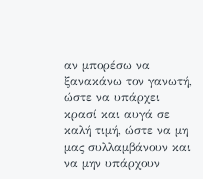αν μπορέσω να ξανακάνω τον γανωτή, ώστε να υπάρχει κρασί και αυγά σε καλή τιμή, ώστε να μη μας συλλαμβάνουν και να μην υπάρχουν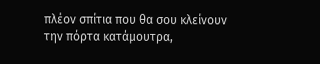πλέον σπίτια που θα σου κλείνουν την πόρτα κατάμουτρα,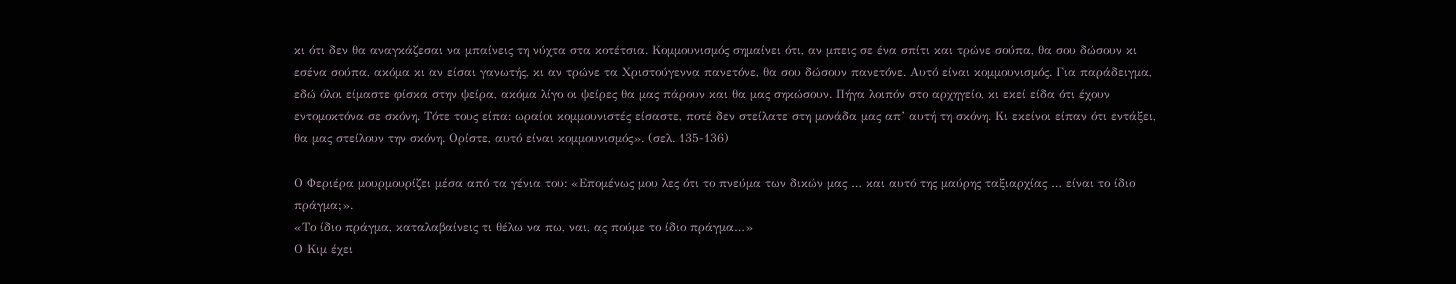κι ότι δεν θα αναγκάζεσαι να μπαίνεις τη νύχτα στα κοτέτσια. Κομμουνισμός σημαίνει ότι, αν μπεις σε ένα σπίτι και τρώνε σούπα, θα σου δώσουν κι εσένα σούπα, ακόμα κι αν είσαι γανωτής, κι αν τρώνε τα Χριστούγεννα πανετόνε, θα σου δώσουν πανετόνε. Αυτό είναι κομμουνισμός. Για παράδειγμα, εδώ όλοι είμαστε φίσκα στην ψείρα, ακόμα λίγο οι ψείρες θα μας πάρουν και θα μας σηκώσουν. Πήγα λοιπόν στο αρχηγείο, κι εκεί είδα ότι έχουν εντομοκτόνα σε σκόνη. Τότε τους είπα: ωραίοι κομμουνιστές είσαστε, ποτέ δεν στείλατε στη μονάδα μας απ’ αυτή τη σκόνη. Κι εκείνοι είπαν ότι εντάξει, θα μας στείλουν την σκόνη. Ορίστε, αυτό είναι κομμουνισμός». (σελ. 135-136)

Ο Φεριέρα μουρμουρίζει μέσα από τα γένια του: «Επομένως μου λες ότι το πνεύμα των δικών μας … και αυτό της μαύρης ταξιαρχίας … είναι το ίδιο πράγμα;».
«Το ίδιο πράγμα, καταλαβαίνεις τι θέλω να πω, ναι, ας πούμε το ίδιο πράγμα…»
Ο Κιμ έχει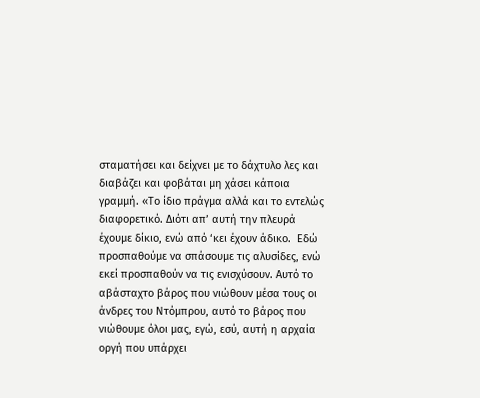σταματήσει και δείχνει με το δάχτυλο λες και διαβάζει και φοβάται μη χάσει κάποια γραμμή. «Το ίδιο πράγμα αλλά και το εντελώς διαφορετικό. Διότι απ’ αυτή την πλευρά έχουμε δίκιο, ενώ από ‘κει έχουν άδικο.  Εδώ προσπαθούμε να σπάσουμε τις αλυσίδες, ενώ εκεί προσπαθούν να τις ενισχύσουν. Αυτό το αβάσταχτο βάρος που νιώθουν μέσα τους οι άνδρες του Ντόμπρου, αυτό το βάρος που νιώθουμε όλοι μας, εγώ, εσύ, αυτή η αρχαία οργή που υπάρχει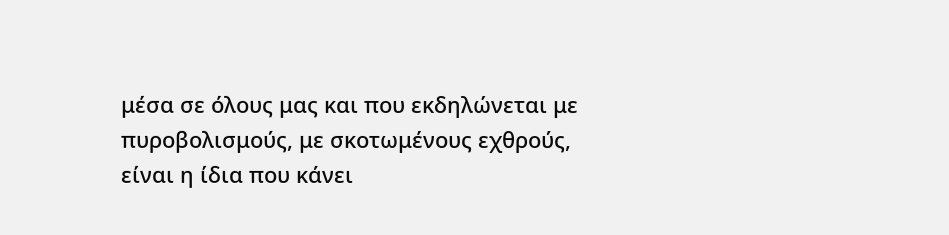μέσα σε όλους μας και που εκδηλώνεται με πυροβολισμούς, με σκοτωμένους εχθρούς, είναι η ίδια που κάνει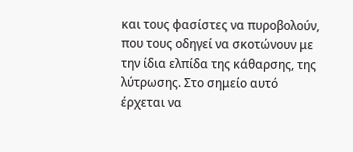και τους φασίστες να πυροβολούν, που τους οδηγεί να σκοτώνουν με την ίδια ελπίδα της κάθαρσης, της λύτρωσης. Στο σημείο αυτό έρχεται να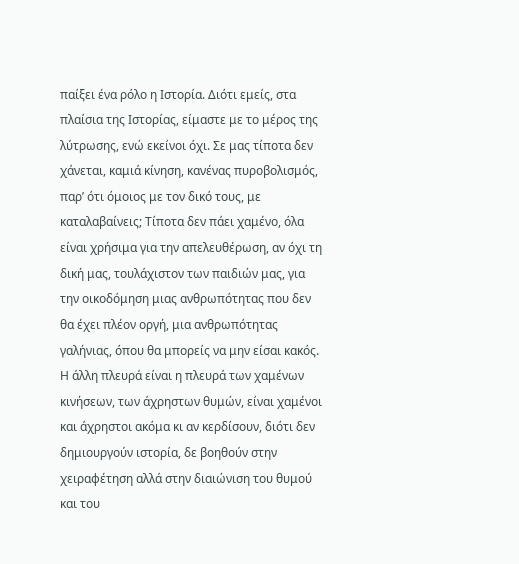παίξει ένα ρόλο η Ιστορία. Διότι εμείς, στα πλαίσια της Ιστορίας, είμαστε με το μέρος της λύτρωσης, ενώ εκείνοι όχι. Σε μας τίποτα δεν χάνεται, καμιά κίνηση, κανένας πυροβολισμός, παρ’ ότι όμοιος με τον δικό τους, με καταλαβαίνεις; Τίποτα δεν πάει χαμένο, όλα είναι χρήσιμα για την απελευθέρωση, αν όχι τη δική μας, τουλάχιστον των παιδιών μας, για την οικοδόμηση μιας ανθρωπότητας που δεν θα έχει πλέον οργή, μια ανθρωπότητας γαλήνιας, όπου θα μπορείς να μην είσαι κακός. Η άλλη πλευρά είναι η πλευρά των χαμένων κινήσεων, των άχρηστων θυμών, είναι χαμένοι και άχρηστοι ακόμα κι αν κερδίσουν, διότι δεν δημιουργούν ιστορία, δε βοηθούν στην χειραφέτηση αλλά στην διαιώνιση του θυμού και του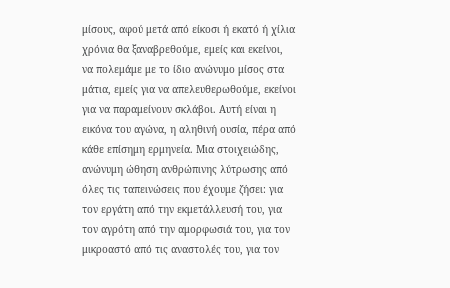μίσους, αφού μετά από είκοσι ή εκατό ή χίλια χρόνια θα ξαναβρεθούμε, εμείς και εκείνοι, να πολεμάμε με το ίδιο ανώνυμο μίσος στα μάτια, εμείς για να απελευθερωθούμε, εκείνοι για να παραμείνουν σκλάβοι. Αυτή είναι η εικόνα του αγώνα, η αληθινή ουσία, πέρα από κάθε επίσημη ερμηνεία. Μια στοιχειώδης, ανώνυμη ώθηση ανθρώπινης λύτρωσης από όλες τις ταπεινώσεις που έχουμε ζήσει: για τον εργάτη από την εκμετάλλευσή του, για τον αγρότη από την αμορφωσιά του, για τον μικροαστό από τις αναστολές του, για τον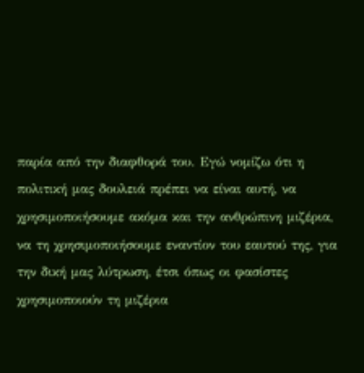παρία από την διαφθορά του. Εγώ νομίζω ότι η πολιτική μας δουλειά πρέπει να είναι αυτή, να χρησιμοποιήσουμε ακόμα και την ανθρώπινη μιζέρια, να τη χρησιμοποιήσουμε εναντίον του εαυτού της, για την δική μας λύτρωση, έτσι όπως οι φασίστες χρησιμοποιούν τη μιζέρια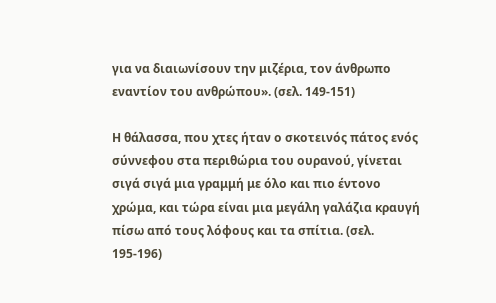για να διαιωνίσουν την μιζέρια, τον άνθρωπο εναντίον του ανθρώπου». (σελ. 149-151)

Η θάλασσα, που χτες ήταν ο σκοτεινός πάτος ενός σύννεφου στα περιθώρια του ουρανού, γίνεται σιγά σιγά μια γραμμή με όλο και πιο έντονο χρώμα, και τώρα είναι μια μεγάλη γαλάζια κραυγή πίσω από τους λόφους και τα σπίτια. (σελ. 195-196)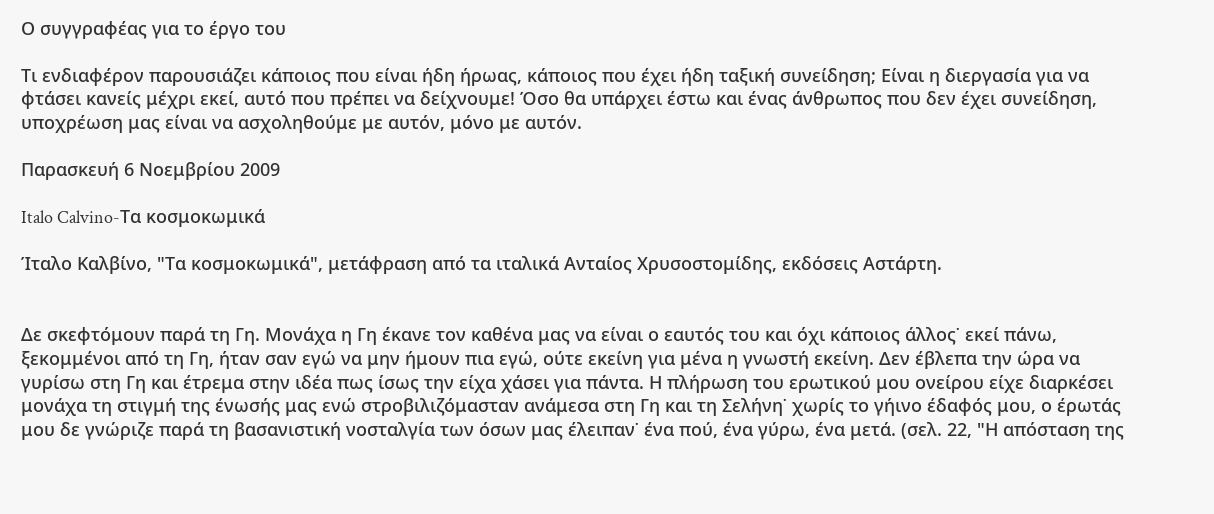Ο συγγραφέας για το έργο του

Τι ενδιαφέρον παρουσιάζει κάποιος που είναι ήδη ήρωας, κάποιος που έχει ήδη ταξική συνείδηση; Είναι η διεργασία για να φτάσει κανείς μέχρι εκεί, αυτό που πρέπει να δείχνουμε! Όσο θα υπάρχει έστω και ένας άνθρωπος που δεν έχει συνείδηση, υποχρέωση μας είναι να ασχοληθούμε με αυτόν, μόνο με αυτόν.

Παρασκευή 6 Νοεμβρίου 2009

Italo Calvino-Τα κοσμοκωμικά

Ίταλο Καλβίνο, "Τα κοσμοκωμικά", μετάφραση από τα ιταλικά Ανταίος Χρυσοστομίδης, εκδόσεις Αστάρτη.


Δε σκεφτόμουν παρά τη Γη. Μονάχα η Γη έκανε τον καθένα μας να είναι ο εαυτός του και όχι κάποιος άλλος˙ εκεί πάνω, ξεκομμένοι από τη Γη, ήταν σαν εγώ να μην ήμουν πια εγώ, ούτε εκείνη για μένα η γνωστή εκείνη. Δεν έβλεπα την ώρα να γυρίσω στη Γη και έτρεμα στην ιδέα πως ίσως την είχα χάσει για πάντα. Η πλήρωση του ερωτικού μου ονείρου είχε διαρκέσει μονάχα τη στιγμή της ένωσής μας ενώ στροβιλιζόμασταν ανάμεσα στη Γη και τη Σελήνη˙ χωρίς το γήινο έδαφός μου, ο έρωτάς μου δε γνώριζε παρά τη βασανιστική νοσταλγία των όσων μας έλειπαν˙ ένα πού, ένα γύρω, ένα μετά. (σελ. 22, "Η απόσταση της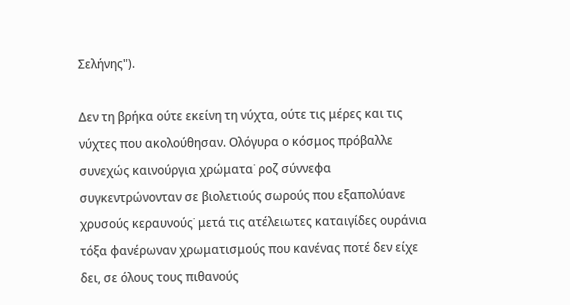Σελήνης").

Δεν τη βρήκα ούτε εκείνη τη νύχτα, ούτε τις μέρες και τις νύχτες που ακολούθησαν. Ολόγυρα ο κόσμος πρόβαλλε συνεχώς καινούργια χρώματα˙ ροζ σύννεφα συγκεντρώνονταν σε βιολετιούς σωρούς που εξαπολύανε χρυσούς κεραυνούς˙ μετά τις ατέλειωτες καταιγίδες ουράνια τόξα φανέρωναν χρωματισμούς που κανένας ποτέ δεν είχε δει, σε όλους τους πιθανούς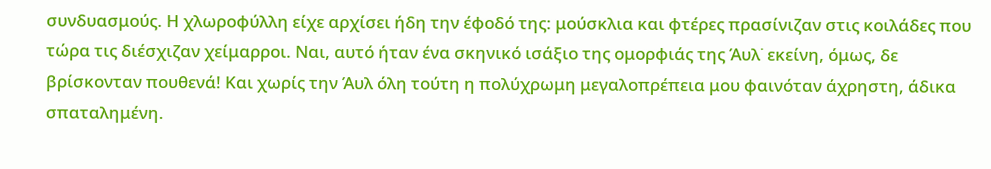συνδυασμούς. Η χλωροφύλλη είχε αρχίσει ήδη την έφοδό της: μούσκλια και φτέρες πρασίνιζαν στις κοιλάδες που τώρα τις διέσχιζαν χείμαρροι. Ναι, αυτό ήταν ένα σκηνικό ισάξιο της ομορφιάς της Άυλ˙ εκείνη, όμως, δε βρίσκονταν πουθενά! Και χωρίς την Άυλ όλη τούτη η πολύχρωμη μεγαλοπρέπεια μου φαινόταν άχρηστη, άδικα σπαταλημένη.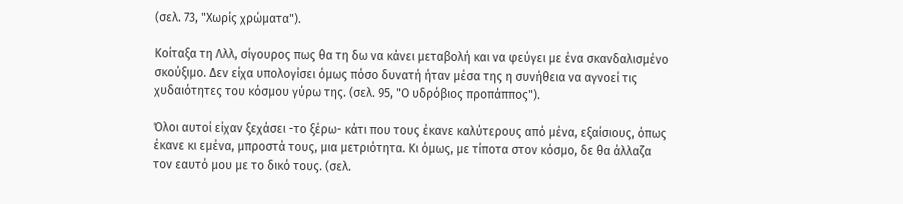(σελ. 73, "Χωρίς χρώματα").

Κοίταξα τη Λλλ, σίγουρος πως θα τη δω να κάνει μεταβολή και να φεύγει με ένα σκανδαλισμένο σκούξιμο. Δεν είχα υπολογίσει όμως πόσο δυνατή ήταν μέσα της η συνήθεια να αγνοεί τις χυδαιότητες του κόσμου γύρω της. (σελ. 95, "Ο υδρόβιος προπάππος").

Όλοι αυτοί είχαν ξεχάσει -το ξέρω- κάτι που τους έκανε καλύτερους από μένα, εξαίσιους, όπως έκανε κι εμένα, μπροστά τους, μια μετριότητα. Κι όμως, με τίποτα στον κόσμο, δε θα άλλαζα τον εαυτό μου με το δικό τους. (σελ.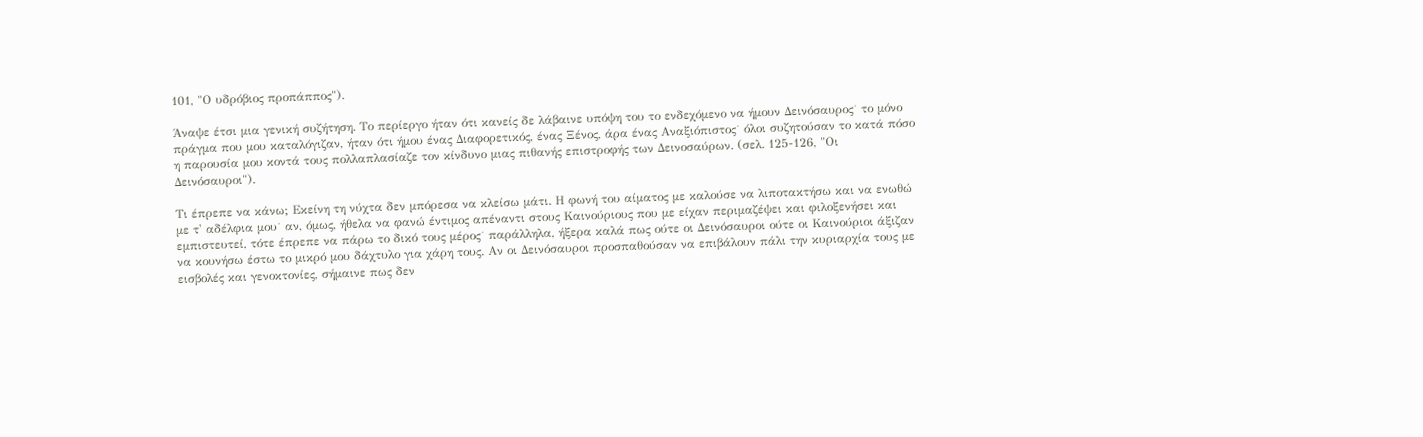101, "Ο υδρόβιος προπάππος").

Άναψε έτσι μια γενική συζήτηση. Το περίεργο ήταν ότι κανείς δε λάβαινε υπόψη του το ενδεχόμενο να ήμουν Δεινόσαυρος˙ το μόνο πράγμα που μου καταλόγιζαν, ήταν ότι ήμου ένας Διαφορετικός, ένας Ξένος, άρα ένας Αναξιόπιστος˙ όλοι συζητούσαν το κατά πόσο η παρουσία μου κοντά τους πολλαπλασίαζε τον κίνδυνο μιας πιθανής επιστροφής των Δεινοσαύρων. (σελ. 125-126, "Οι Δεινόσαυροι").

Τι έπρεπε να κάνω; Εκείνη τη νύχτα δεν μπόρεσα να κλείσω μάτι. Η φωνή του αίματος με καλούσε να λιποτακτήσω και να ενωθώ με τ' αδέλφια μου˙ αν, όμως, ήθελα να φανώ έντιμος απέναντι στους Καινούριους που με είχαν περιμαζέψει και φιλοξενήσει και εμπιστευτεί, τότε έπρεπε να πάρω το δικό τους μέρος˙ παράλληλα, ήξερα καλά πως ούτε οι Δεινόσαυροι ούτε οι Καινούριοι άξιζαν να κουνήσω έστω το μικρό μου δάχτυλο για χάρη τους. Αν οι Δεινόσαυροι προσπαθούσαν να επιβάλουν πάλι την κυριαρχία τους με εισβολές και γενοκτονίες, σήμαινε πως δεν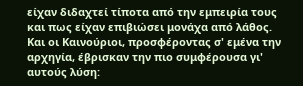είχαν διδαχτεί τίποτα από την εμπειρία τους και πως είχαν επιβιώσει μονάχα από λάθος. Και οι Καινούριοι, προσφέροντας σ' εμένα την αρχηγία, έβρισκαν την πιο συμφέρουσα γι' αυτούς λύση: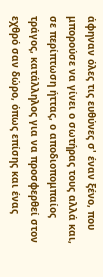άφηναν όλες τις ευθύνες σ' έναν ξένο, που μπορούσε να γίνει ο σωτήρας τους αλλά και, σε περίπτωση ήττας, ο αποδιοπομπαίος τράγος, κατάλληλος για να προσφερθεί στον εχθρό σαν δώρο, όπως επίσης και ένας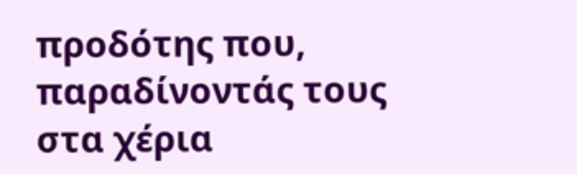προδότης που, παραδίνοντάς τους στα χέρια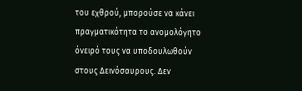του εχθρού, μπορούσε να κάνει πραγματικότητα το ανομολόγητο όνειρό τους να υποδουλωθούν στους Δεινόσαυρους. Δεν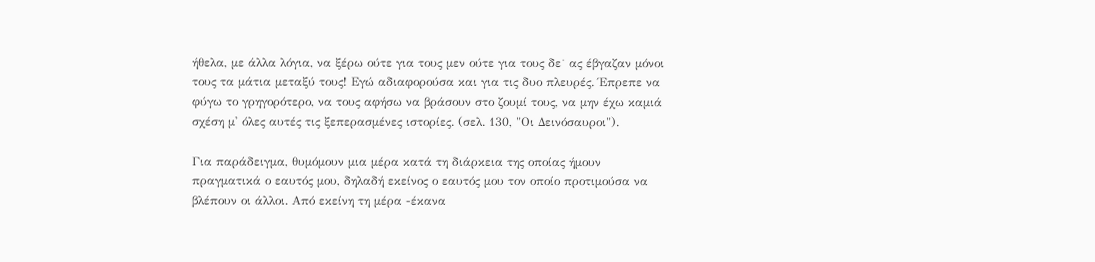ήθελα, με άλλα λόγια, να ξέρω ούτε για τους μεν ούτε για τους δε˙ ας έβγαζαν μόνοι τους τα μάτια μεταξύ τους! Εγώ αδιαφορούσα και για τις δυο πλευρές. Έπρεπε να φύγω το γρηγορότερο, να τους αφήσω να βράσουν στο ζουμί τους, να μην έχω καμιά σχέση μ' όλες αυτές τις ξεπερασμένες ιστορίες. (σελ. 130, "Οι Δεινόσαυροι").

Για παράδειγμα, θυμόμουν μια μέρα κατά τη διάρκεια της οποίας ήμουν πραγματικά ο εαυτός μου, δηλαδή εκείνος ο εαυτός μου τον οποίο προτιμούσα να βλέπουν οι άλλοι. Από εκείνη τη μέρα -έκανα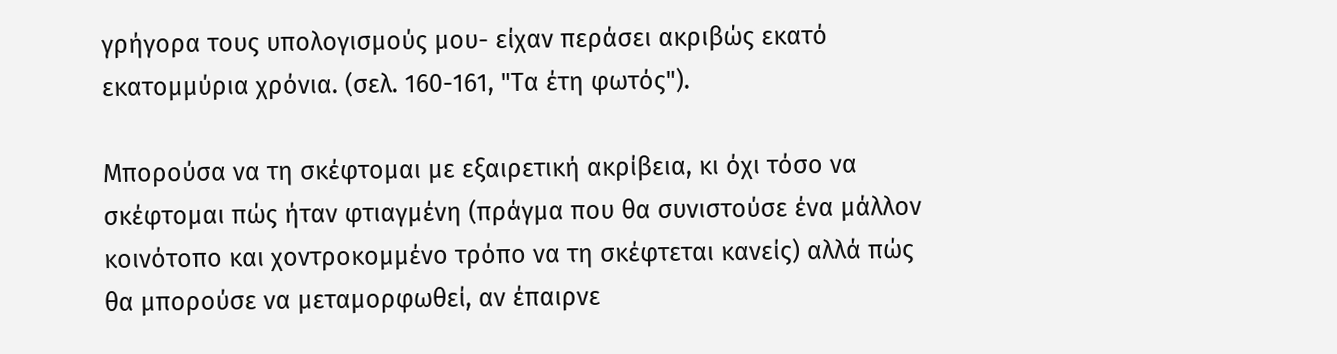γρήγορα τους υπολογισμούς μου- είχαν περάσει ακριβώς εκατό εκατομμύρια χρόνια. (σελ. 160-161, "Τα έτη φωτός").

Μπορούσα να τη σκέφτομαι με εξαιρετική ακρίβεια, κι όχι τόσο να σκέφτομαι πώς ήταν φτιαγμένη (πράγμα που θα συνιστούσε ένα μάλλον κοινότοπο και χοντροκομμένο τρόπο να τη σκέφτεται κανείς) αλλά πώς θα μπορούσε να μεταμορφωθεί, αν έπαιρνε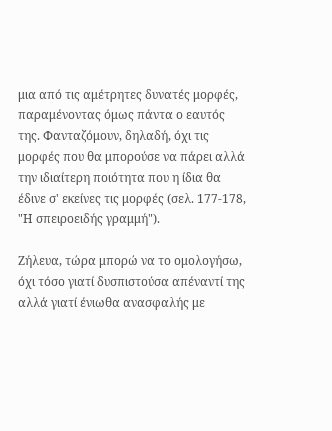μια από τις αμέτρητες δυνατές μορφές, παραμένοντας όμως πάντα ο εαυτός της. Φανταζόμουν, δηλαδή, όχι τις μορφές που θα μπορούσε να πάρει αλλά την ιδιαίτερη ποιότητα που η ίδια θα έδινε σ' εκείνες τις μορφές (σελ. 177-178, "Η σπειροειδής γραμμή").

Ζήλευα, τώρα μπορώ να το ομολογήσω, όχι τόσο γιατί δυσπιστούσα απέναντί της αλλά γιατί ένιωθα ανασφαλής με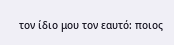τον ίδιο μου τον εαυτό: ποιος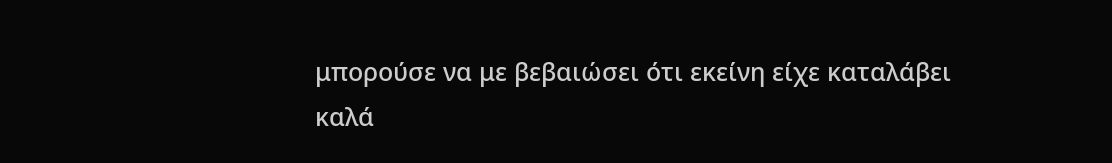μπορούσε να με βεβαιώσει ότι εκείνη είχε καταλάβει καλά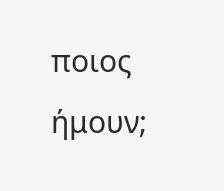ποιος ήμουν;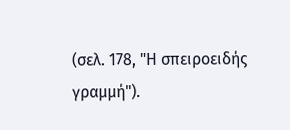(σελ. 178, "Η σπειροειδής γραμμή").